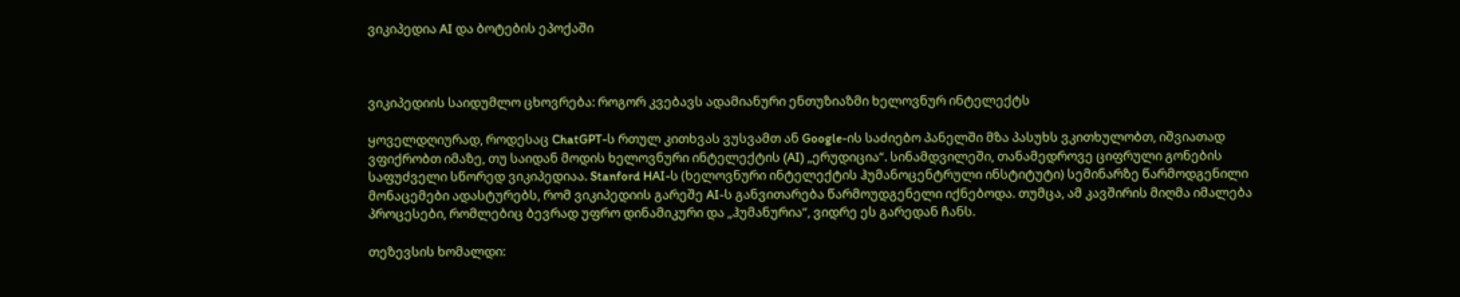ვიკიპედია AI და ბოტების ეპოქაში



ვიკიპედიის საიდუმლო ცხოვრება: როგორ კვებავს ადამიანური ენთუზიაზმი ხელოვნურ ინტელექტს

ყოველდღიურად, როდესაც ChatGPT-ს რთულ კითხვას ვუსვამთ ან Google-ის საძიებო პანელში მზა პასუხს ვკითხულობთ, იშვიათად ვფიქრობთ იმაზე, თუ საიდან მოდის ხელოვნური ინტელექტის (AI) „ერუდიცია“. სინამდვილეში, თანამედროვე ციფრული გონების საფუძველი სწორედ ვიკიპედიაა. Stanford HAI-ს (ხელოვნური ინტელექტის ჰუმანოცენტრული ინსტიტუტი) სემინარზე წარმოდგენილი მონაცემები ადასტურებს, რომ ვიკიპედიის გარეშე AI-ს განვითარება წარმოუდგენელი იქნებოდა. თუმცა, ამ კავშირის მიღმა იმალება პროცესები, რომლებიც ბევრად უფრო დინამიკური და „ჰუმანურია“, ვიდრე ეს გარედან ჩანს.

თეზევსის ხომალდი: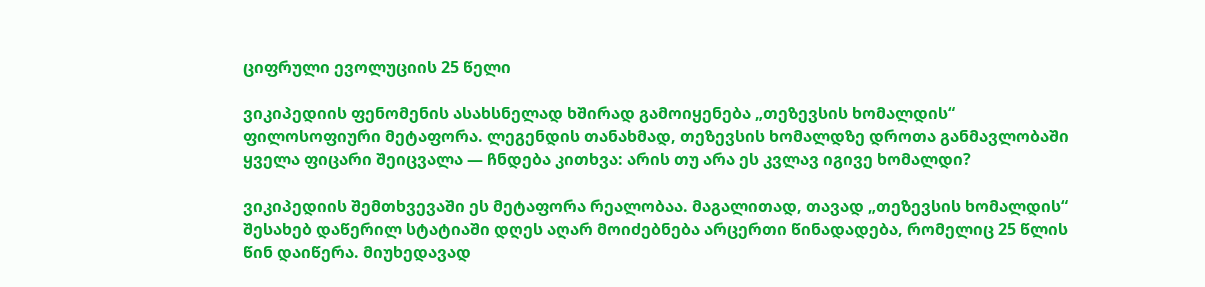ციფრული ევოლუციის 25 წელი

ვიკიპედიის ფენომენის ასახსნელად ხშირად გამოიყენება „თეზევსის ხომალდის“ ფილოსოფიური მეტაფორა. ლეგენდის თანახმად, თეზევსის ხომალდზე დროთა განმავლობაში ყველა ფიცარი შეიცვალა — ჩნდება კითხვა: არის თუ არა ეს კვლავ იგივე ხომალდი?

ვიკიპედიის შემთხვევაში ეს მეტაფორა რეალობაა. მაგალითად, თავად „თეზევსის ხომალდის“ შესახებ დაწერილ სტატიაში დღეს აღარ მოიძებნება არცერთი წინადადება, რომელიც 25 წლის წინ დაიწერა. მიუხედავად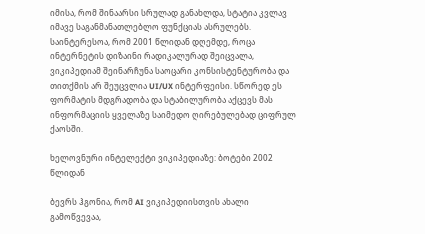იმისა, რომ შინაარსი სრულად განახლდა, სტატია კვლავ იმავე საგანმანათლებლო ფუნქციას ასრულებს. საინტერესოა, რომ 2001 წლიდან დღემდე, როცა ინტერნეტის დიზაინი რადიკალურად შეიცვალა, ვიკიპედიამ შეინარჩუნა საოცარი კონსისტენტურობა და თითქმის არ შეუცვლია UI/UX ინტერფეისი. სწორედ ეს ფორმატის მდგრადობა და სტაბილურობა აქცევს მას ინფორმაციის ყველაზე საიმედო ღირებულებად ციფრულ ქაოსში.

ხელოვნური ინტელექტი ვიკიპედიაზე: ბოტები 2002 წლიდან

ბევრს ჰგონია, რომ AI ვიკიპედიისთვის ახალი გამოწვევაა,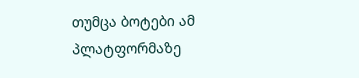თუმცა ბოტები ამ პლატფორმაზე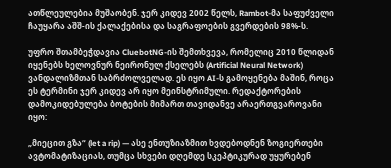ათწლეულებია მუშაობენ. ჯერ კიდევ 2002 წელს, Rambot-მა საფუძველი ჩაუყარა აშშ-ის ქალაქებისა და საგრაფოების გვერდების 98%-ს.

უფრო შთამბეჭდავია CluebotNG-ის შემთხვევა, რომელიც 2010 წლიდან იყენებს ხელოვნურ ნეირონულ ქსელებს (Artificial Neural Network) ვანდალიზმთან საბრძოლველად. ეს იყო AI-ს გამოყენება მაშინ, როცა ეს ტერმინი ჯერ კიდევ არ იყო მეინსტრიმული. რედაქტორების დამოკიდებულება ბოტების მიმართ თავიდანვე არაერთგვაროვანი იყო:

„მიეცით გზა“ (let a rip) — ასე ენთუზიაზმით ხვდებოდნენ ზოგიერთები ავტომატიზაციას, თუმცა სხვები დღემდე სკეპტიკურად უყურებენ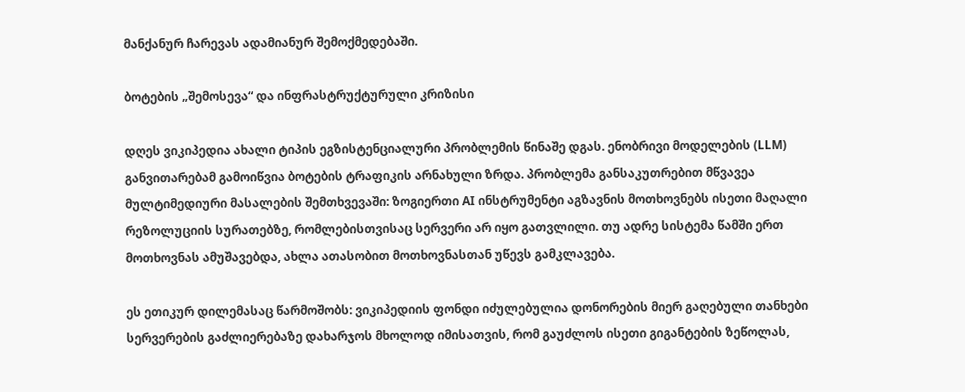მანქანურ ჩარევას ადამიანურ შემოქმედებაში.

ბოტების „შემოსევა“ და ინფრასტრუქტურული კრიზისი

დღეს ვიკიპედია ახალი ტიპის ეგზისტენციალური პრობლემის წინაშე დგას. ენობრივი მოდელების (LLM) განვითარებამ გამოიწვია ბოტების ტრაფიკის არნახული ზრდა. პრობლემა განსაკუთრებით მწვავეა მულტიმედიური მასალების შემთხვევაში: ზოგიერთი AI ინსტრუმენტი აგზავნის მოთხოვნებს ისეთი მაღალი რეზოლუციის სურათებზე, რომლებისთვისაც სერვერი არ იყო გათვლილი. თუ ადრე სისტემა წამში ერთ მოთხოვნას ამუშავებდა, ახლა ათასობით მოთხოვნასთან უწევს გამკლავება.

ეს ეთიკურ დილემასაც წარმოშობს: ვიკიპედიის ფონდი იძულებულია დონორების მიერ გაღებული თანხები სერვერების გაძლიერებაზე დახარჯოს მხოლოდ იმისათვის, რომ გაუძლოს ისეთი გიგანტების ზეწოლას,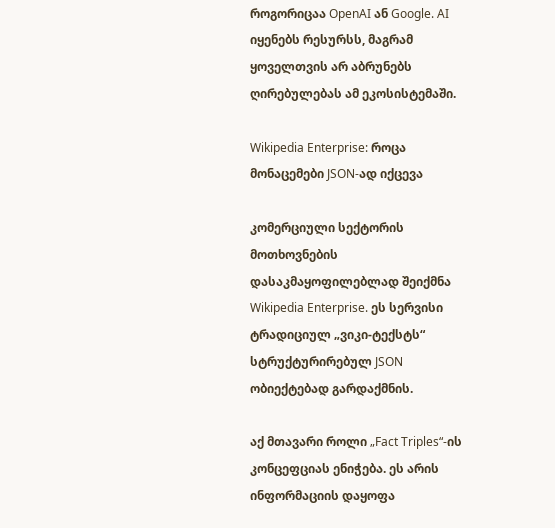როგორიცაა OpenAI ან Google. AI იყენებს რესურსს, მაგრამ ყოველთვის არ აბრუნებს ღირებულებას ამ ეკოსისტემაში.

Wikipedia Enterprise: როცა მონაცემები JSON-ად იქცევა

კომერციული სექტორის მოთხოვნების დასაკმაყოფილებლად შეიქმნა Wikipedia Enterprise. ეს სერვისი ტრადიციულ „ვიკი-ტექსტს“ სტრუქტურირებულ JSON ობიექტებად გარდაქმნის.

აქ მთავარი როლი „Fact Triples“-ის კონცეფციას ენიჭება. ეს არის ინფორმაციის დაყოფა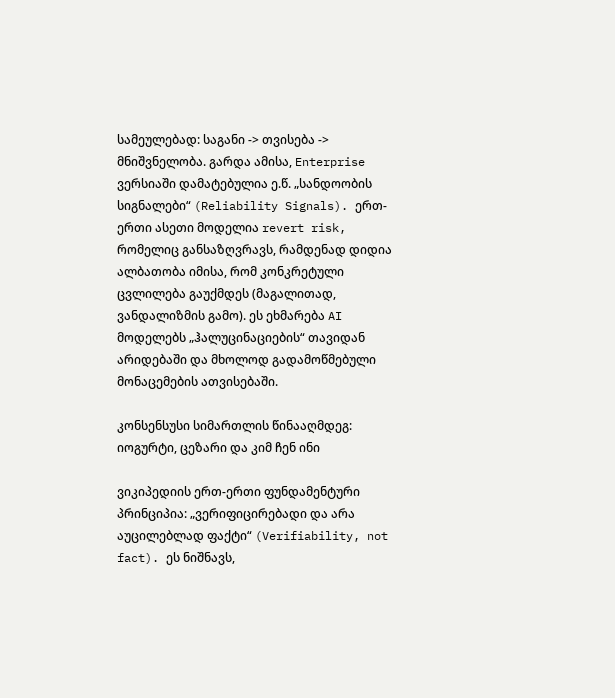სამეულებად: საგანი -> თვისება -> მნიშვნელობა. გარდა ამისა, Enterprise ვერსიაში დამატებულია ე.წ. „სანდოობის სიგნალები“ (Reliability Signals). ერთ-ერთი ასეთი მოდელია revert risk, რომელიც განსაზღვრავს, რამდენად დიდია ალბათობა იმისა, რომ კონკრეტული ცვლილება გაუქმდეს (მაგალითად, ვანდალიზმის გამო). ეს ეხმარება AI მოდელებს „ჰალუცინაციების“ თავიდან არიდებაში და მხოლოდ გადამოწმებული მონაცემების ათვისებაში.

კონსენსუსი სიმართლის წინააღმდეგ: იოგურტი, ცეზარი და კიმ ჩენ ინი

ვიკიპედიის ერთ-ერთი ფუნდამენტური პრინციპია: „ვერიფიცირებადი და არა აუცილებლად ფაქტი“ (Verifiability, not fact). ეს ნიშნავს,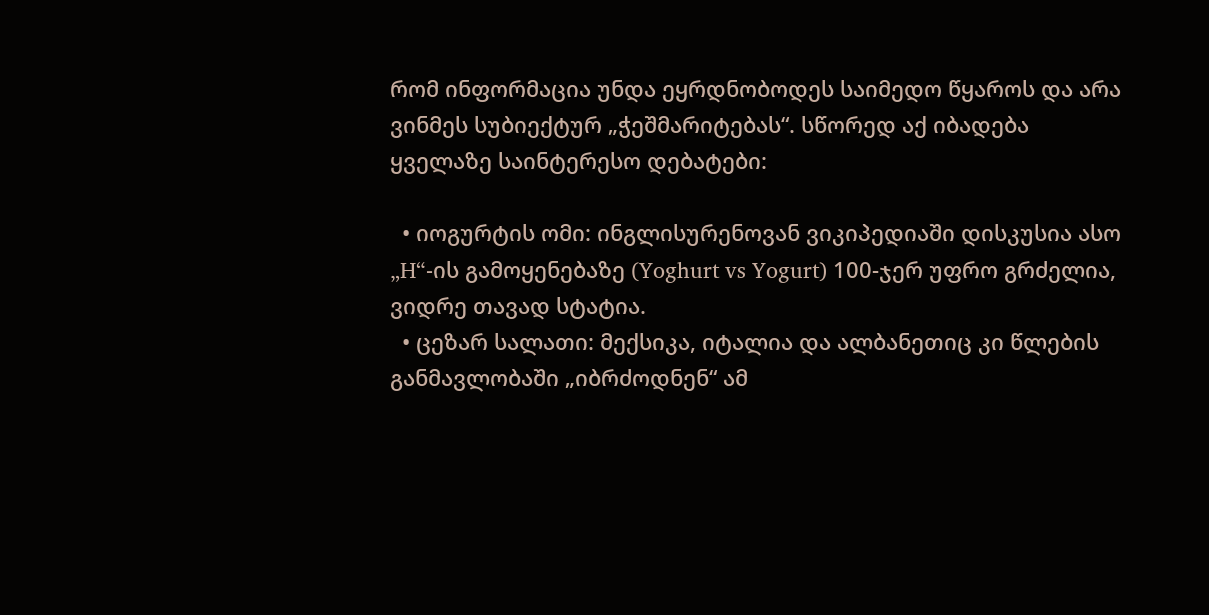რომ ინფორმაცია უნდა ეყრდნობოდეს საიმედო წყაროს და არა ვინმეს სუბიექტურ „ჭეშმარიტებას“. სწორედ აქ იბადება ყველაზე საინტერესო დებატები:

  • იოგურტის ომი: ინგლისურენოვან ვიკიპედიაში დისკუსია ასო „H“-ის გამოყენებაზე (Yoghurt vs Yogurt) 100-ჯერ უფრო გრძელია, ვიდრე თავად სტატია.
  • ცეზარ სალათი: მექსიკა, იტალია და ალბანეთიც კი წლების განმავლობაში „იბრძოდნენ“ ამ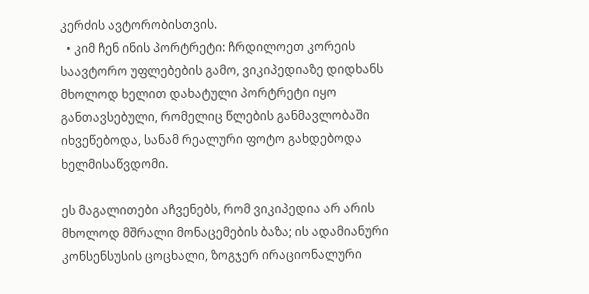კერძის ავტორობისთვის.
  • კიმ ჩენ ინის პორტრეტი: ჩრდილოეთ კორეის საავტორო უფლებების გამო, ვიკიპედიაზე დიდხანს მხოლოდ ხელით დახატული პორტრეტი იყო განთავსებული, რომელიც წლების განმავლობაში იხვეწებოდა, სანამ რეალური ფოტო გახდებოდა ხელმისაწვდომი.

ეს მაგალითები აჩვენებს, რომ ვიკიპედია არ არის მხოლოდ მშრალი მონაცემების ბაზა; ის ადამიანური კონსენსუსის ცოცხალი, ზოგჯერ ირაციონალური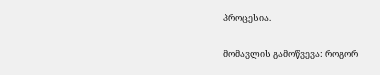პროცესია.

მომავლის გამოწვევა: როგორ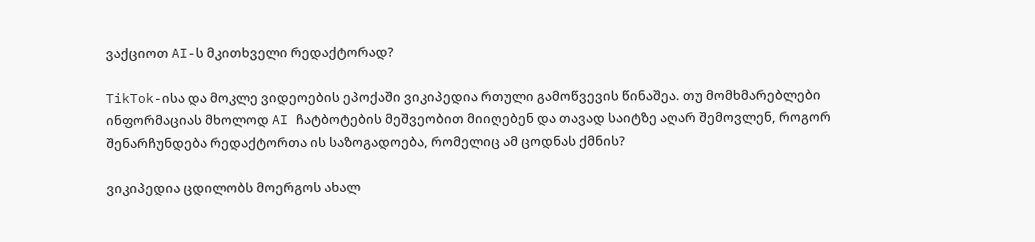ვაქციოთ AI-ს მკითხველი რედაქტორად?

TikTok-ისა და მოკლე ვიდეოების ეპოქაში ვიკიპედია რთული გამოწვევის წინაშეა. თუ მომხმარებლები ინფორმაციას მხოლოდ AI ჩატბოტების მეშვეობით მიიღებენ და თავად საიტზე აღარ შემოვლენ, როგორ შენარჩუნდება რედაქტორთა ის საზოგადოება, რომელიც ამ ცოდნას ქმნის?

ვიკიპედია ცდილობს მოერგოს ახალ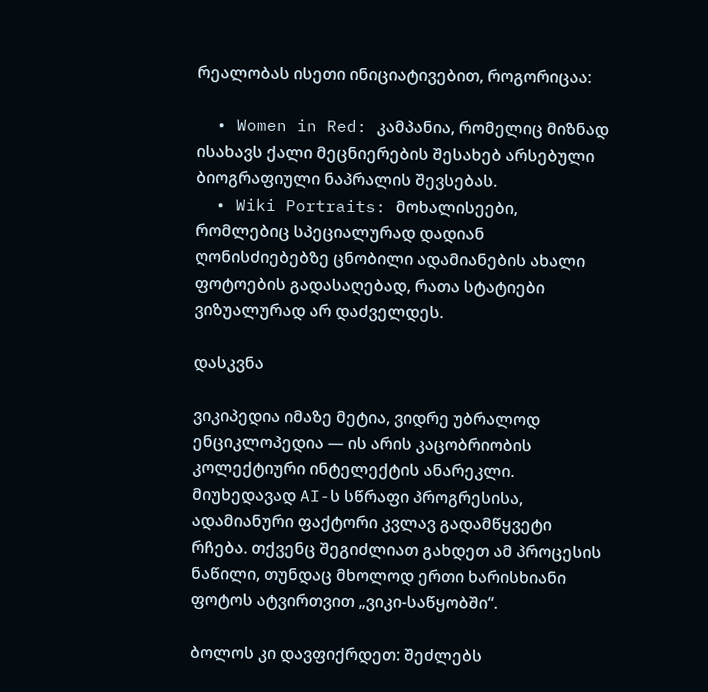რეალობას ისეთი ინიციატივებით, როგორიცაა:

  • Women in Red: კამპანია, რომელიც მიზნად ისახავს ქალი მეცნიერების შესახებ არსებული ბიოგრაფიული ნაპრალის შევსებას.
  • Wiki Portraits: მოხალისეები, რომლებიც სპეციალურად დადიან ღონისძიებებზე ცნობილი ადამიანების ახალი ფოტოების გადასაღებად, რათა სტატიები ვიზუალურად არ დაძველდეს.

დასკვნა

ვიკიპედია იმაზე მეტია, ვიდრე უბრალოდ ენციკლოპედია — ის არის კაცობრიობის კოლექტიური ინტელექტის ანარეკლი. მიუხედავად AI-ს სწრაფი პროგრესისა, ადამიანური ფაქტორი კვლავ გადამწყვეტი რჩება. თქვენც შეგიძლიათ გახდეთ ამ პროცესის ნაწილი, თუნდაც მხოლოდ ერთი ხარისხიანი ფოტოს ატვირთვით „ვიკი-საწყობში“.

ბოლოს კი დავფიქრდეთ: შეძლებს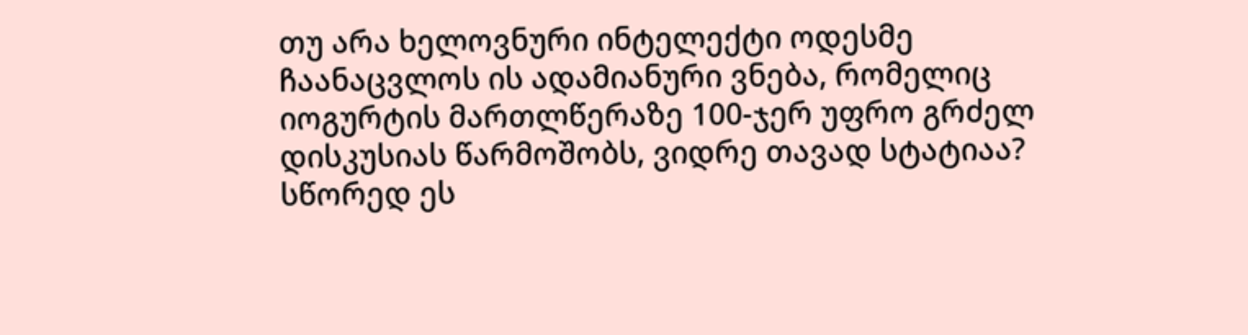თუ არა ხელოვნური ინტელექტი ოდესმე ჩაანაცვლოს ის ადამიანური ვნება, რომელიც იოგურტის მართლწერაზე 100-ჯერ უფრო გრძელ დისკუსიას წარმოშობს, ვიდრე თავად სტატიაა? სწორედ ეს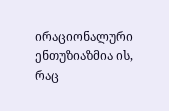ირაციონალური ენთუზიაზმია ის, რაც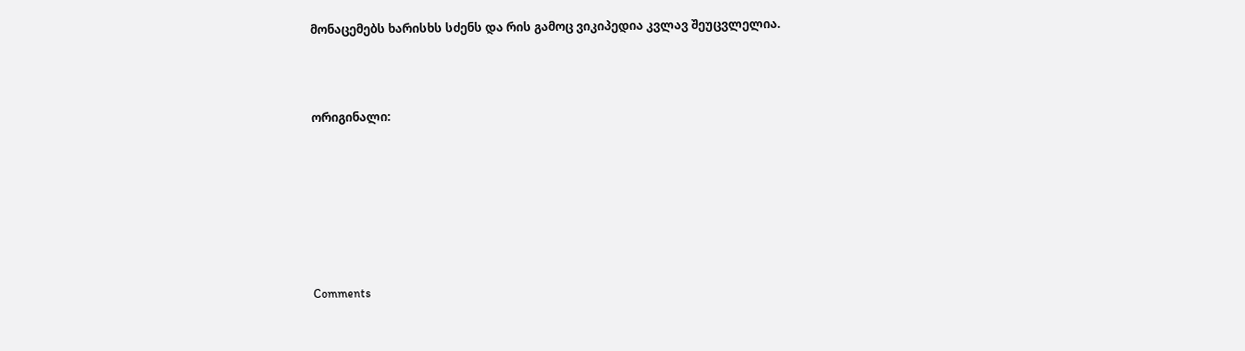მონაცემებს ხარისხს სძენს და რის გამოც ვიკიპედია კვლავ შეუცვლელია.



ორიგინალი:







Comments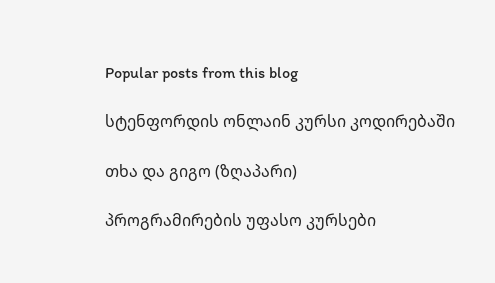Popular posts from this blog

სტენფორდის ონლაინ კურსი კოდირებაში

თხა და გიგო (ზღაპარი)

პროგრამირების უფასო კურსები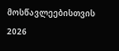მოსწავლეებისთვის 2026